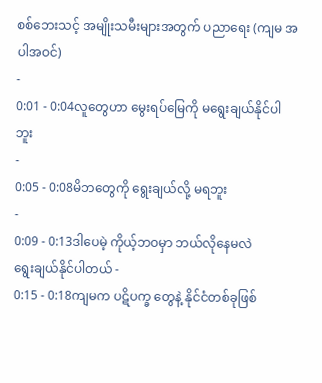စစ်ဘေးသင့် အမျိုးသမီးများအတွက် ပညာရေး (ကျမ အပါအဝင်)
-
0:01 - 0:04လူတွေဟာ မွေးရပ်မြေကို မရွေးချယ်နိုင်ပါဘူး
-
0:05 - 0:08မိဘတွေကို ရွေးချယ်လို့ မရဘူး
-
0:09 - 0:13ဒါပေမဲ့ ကိုယ့်ဘဝမှာ ဘယ်လိုနေမလဲ
ရွေးချယ်နိုင်ပါတယ် -
0:15 - 0:18ကျမက ပဋိပက္ခ တွေနဲ့ နိုင်ငံတစ်ခုဖြစ်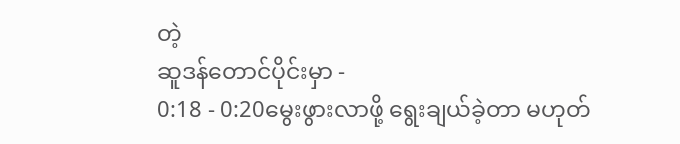တဲ့
ဆူဒန်တောင်ပိုင်းမှာ -
0:18 - 0:20မွေးဖွားလာဖို့ ရွေးချယ်ခဲ့တာ မဟုတ်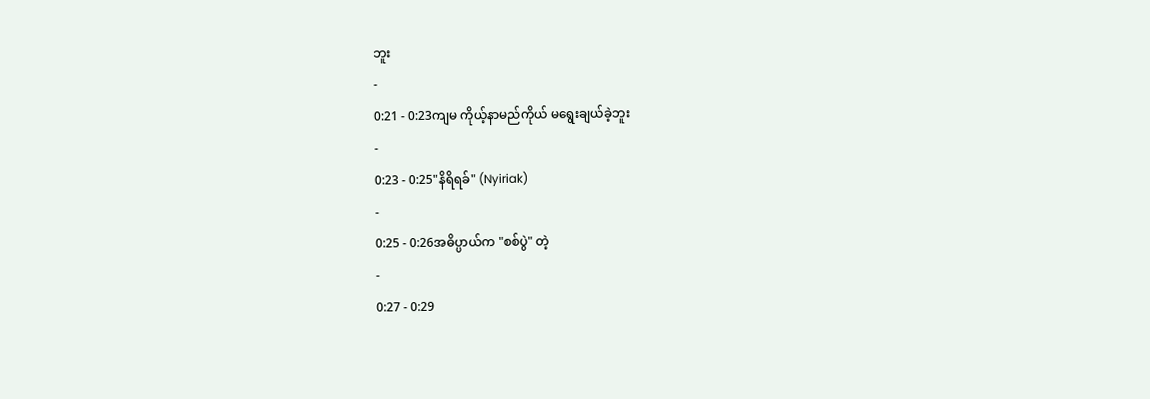ဘူး
-
0:21 - 0:23ကျမ ကိုယ့်နာမည်ကိုယ် မရွေးချယ်ခဲ့ဘူး
-
0:23 - 0:25"နိရိရခ်" (Nyiriak)
-
0:25 - 0:26အဓိပ္ပာယ်က "စစ်ပွဲ" တဲ့
-
0:27 - 0:29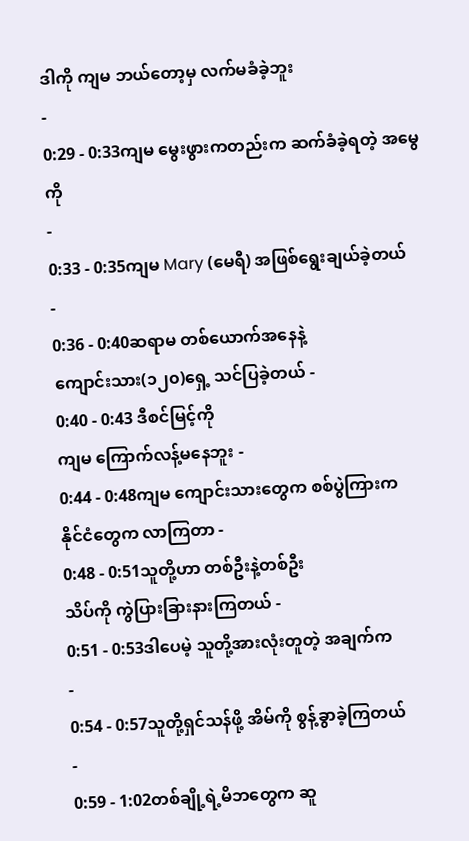ဒါကို ကျမ ဘယ်တော့မှ လက်မခံခဲ့ဘူး
-
0:29 - 0:33ကျမ မွေးဖွားကတည်းက ဆက်ခံခဲ့ရတဲ့ အမွေကို
-
0:33 - 0:35ကျမ Mary (မေရီ) အဖြစ်ရွေးချယ်ခဲ့တယ်
-
0:36 - 0:40ဆရာမ တစ်ယောက်အနေနဲ့
ကျောင်းသား(၁၂၀)ရှေ့ သင်ပြခဲ့တယ် -
0:40 - 0:43 ဒီစင်မြင့်ကို
ကျမ ကြောက်လန့်မနေဘူး -
0:44 - 0:48ကျမ ကျောင်းသားတွေက စစ်ပွဲကြားက
နိုင်ငံတွေက လာကြတာ -
0:48 - 0:51သူတို့ဟာ တစ်ဦးနဲ့တစ်ဦး
သိပ်ကို ကွဲပြားခြားနားကြတယ် -
0:51 - 0:53ဒါပေမဲ့ သူတို့အားလုံးတူတဲ့ အချက်က
-
0:54 - 0:57သူတို့ရှင်သန်ဖို့ အိမ်ကို စွန့်ခွာခဲ့ကြတယ်
-
0:59 - 1:02တစ်ချို့ရဲ့မိဘတွေက ဆူ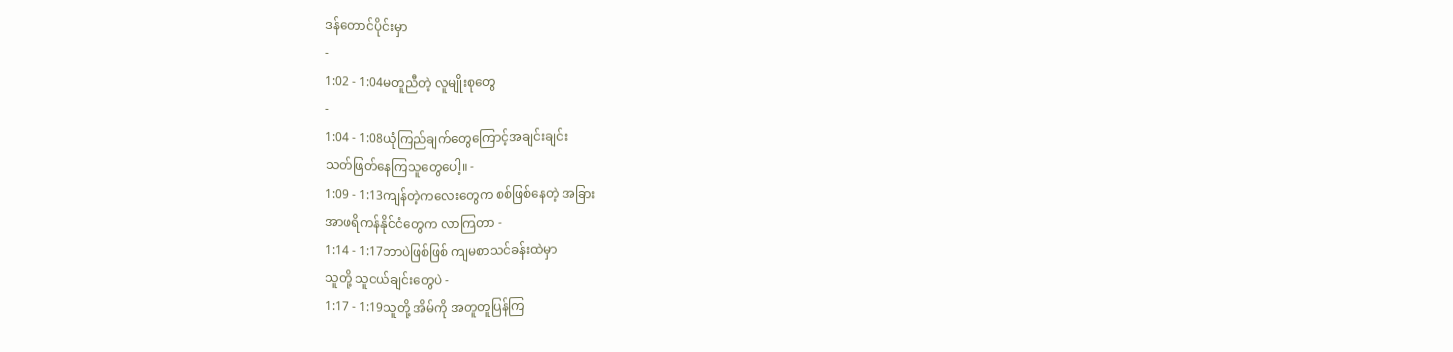ဒန်တောင်ပိုင်းမှာ
-
1:02 - 1:04မတူညီတဲ့ လူမျိုးစုတွေ
-
1:04 - 1:08ယုံကြည်ချက်တွေကြောင့်အချင်းချင်း
သတ်ဖြတ်နေကြသူတွေပေါ့။ -
1:09 - 1:13ကျန်တဲ့ကလေးတွေက စစ်ဖြစ်နေတဲ့ အခြား
အာဖရိကန်နိုင်ငံတွေက လာကြတာ -
1:14 - 1:17ဘာပဲဖြစ်ဖြစ် ကျမစာသင်ခန်းထဲမှာ
သူတို့ သူငယ်ချင်းတွေပဲ -
1:17 - 1:19သူတို့ အိမ်ကို အတူတူပြန်ကြ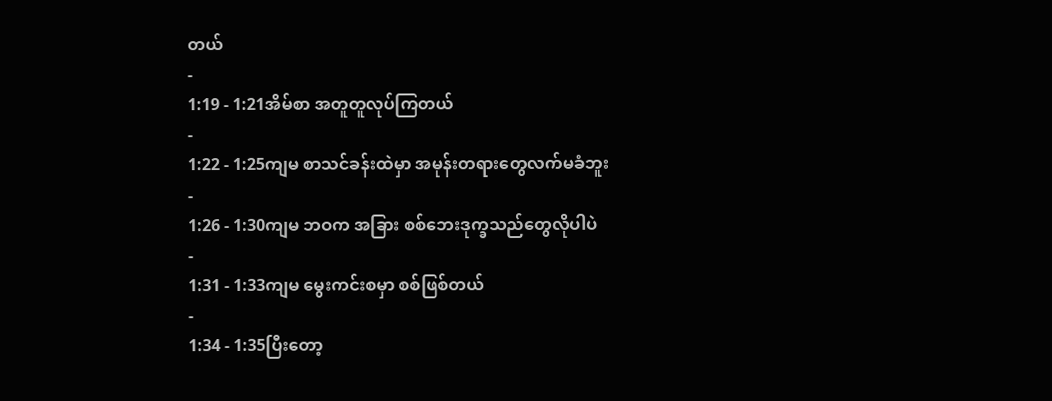တယ်
-
1:19 - 1:21အိမ်စာ အတူတူလုပ်ကြတယ်
-
1:22 - 1:25ကျမ စာသင်ခန်းထဲမှာ အမုန်းတရားတွေလက်မခံဘူး
-
1:26 - 1:30ကျမ ဘဝက အခြား စစ်ဘေးဒုက္ခသည်တွေလိုပါပဲ
-
1:31 - 1:33ကျမ မွေးကင်းစမှာ စစ်ဖြစ်တယ်
-
1:34 - 1:35ပြီးတော့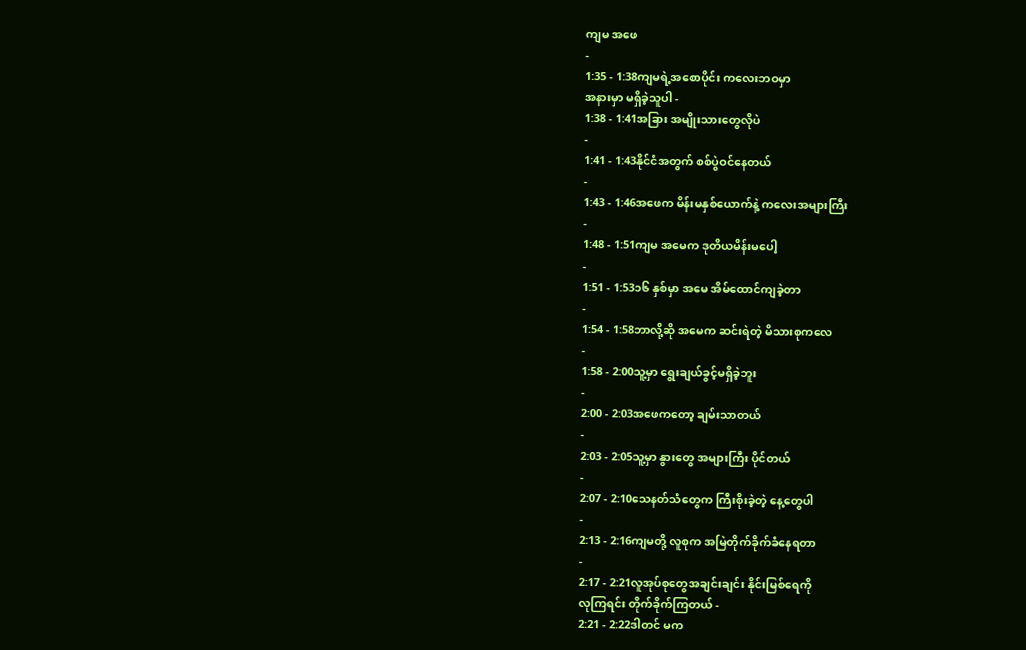ကျမ အဖေ
-
1:35 - 1:38ကျမရဲ့အစောပိုင်း ကလေးဘဝမှာ
အနားမှာ မရှိခဲ့သူပါ -
1:38 - 1:41အခြား အမျိုးသားတွေလိုပဲ
-
1:41 - 1:43နိုင်ငံအတွက် စစ်ပွဲဝင်နေတယ်
-
1:43 - 1:46အဖေက မိန်းမနှစ်ယောက်နဲ့ ကလေးအများကြီး
-
1:48 - 1:51ကျမ အမေက ဒုတိယမိန်းမပေါ့
-
1:51 - 1:53၁၆ နှစ်မှာ အမေ အိမ်ထောင်ကျခဲ့တာ
-
1:54 - 1:58ဘာလို့ဆို အမေက ဆင်းရဲတဲ့ မိသားစုကလေ
-
1:58 - 2:00သူ့မှာ ရွေးချယ်ခွင့်မရှိခဲ့ဘူး
-
2:00 - 2:03အဖေကတော့ ချမ်းသာတယ်
-
2:03 - 2:05သူ့မှာ နွားတွေ အများကြီး ပိုင်တယ်
-
2:07 - 2:10သေနတ်သံတွေက ကြီးစိုးခဲ့တဲ့ နေ့တွေပါ
-
2:13 - 2:16ကျမတို့ လူစုက အမြဲတိုက်ခိုက်ခံနေရတာ
-
2:17 - 2:21လူအုပ်စုတွေအချင်းချင်း နိုင်းမြစ်ရေကို
လုကြရင်း တိုက်ခိုက်ကြတယ် -
2:21 - 2:22ဒါတင် မက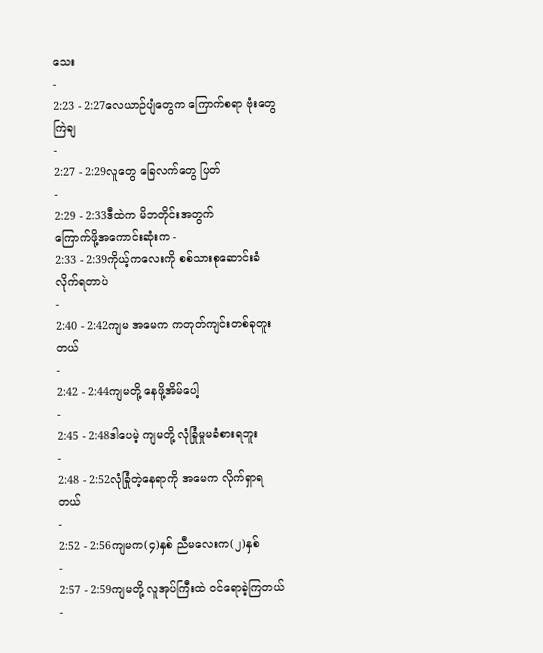သေး
-
2:23 - 2:27လေယာဉ်ပျံတွေက ကြောက်စရာ ဗုံးတွေကြဲချ
-
2:27 - 2:29လူတွေ ခြေလက်တွေ ပြတ်
-
2:29 - 2:33ဒီထဲက မိဘတိုင်းအတွက်
ကြောက်ဖို့အကောင်းဆုံးက -
2:33 - 2:39ကိုယ့်ကလေးကို စစ်သားစုဆောင်းခံလိုက်ရတာပဲ
-
2:40 - 2:42ကျမ အမေက ကတုတ်ကျင်းတစ်ခုတူးတယ်
-
2:42 - 2:44ကျမတို့ နေဖို့အိမ်ပေါ့
-
2:45 - 2:48ဒါပေမဲ့ ကျမတို့ လုံခြုံမှုမခံစားရဘူး
-
2:48 - 2:52လုံခြုံတဲ့နေရာကို အမေက လိုက်ရှာရတယ်
-
2:52 - 2:56ကျမက(၄)နှစ် ညီမလေးက(၂)နှစ်
-
2:57 - 2:59ကျမတို့ လူအုပ်ကြီးထဲ ဝင်ရောခဲ့ကြတယ်
-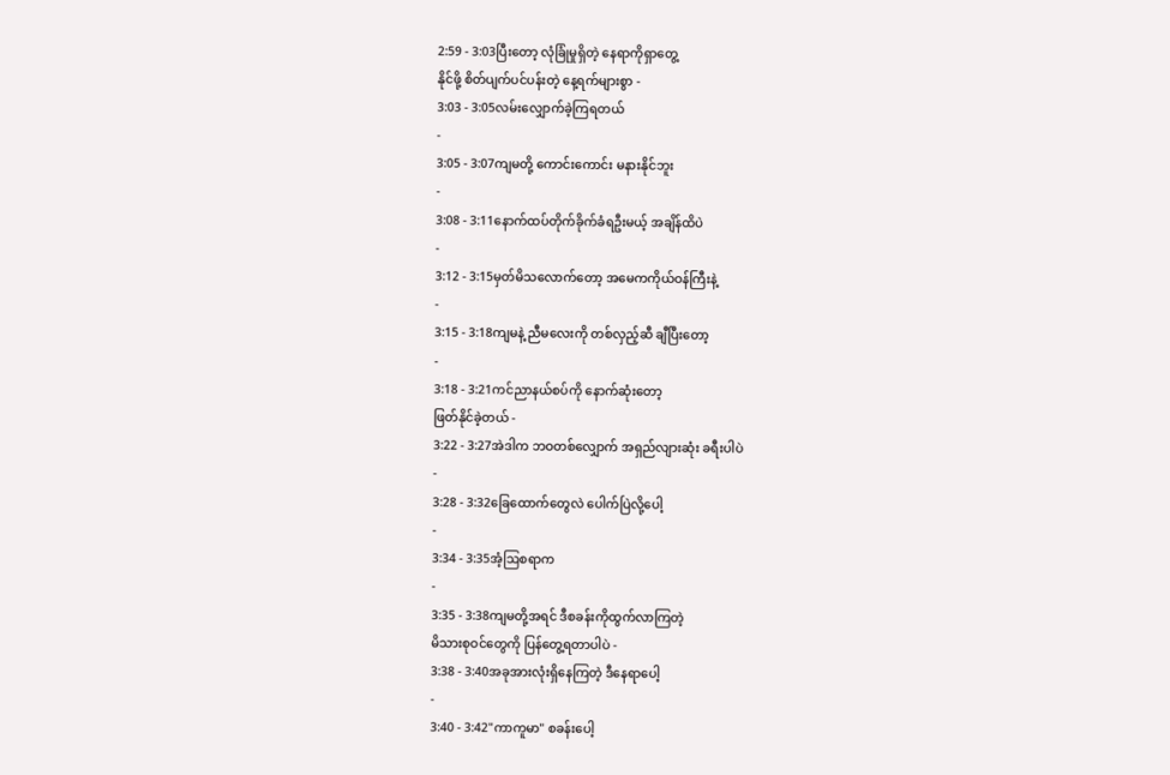2:59 - 3:03ပြီးတော့ လုံခြုံမှုရှိတဲ့ နေရာကိုရှာတွေ့
နိုင်ဖို့ စိတ်ပျက်ပင်ပန်းတဲ့ နေ့ရက်များစွာ -
3:03 - 3:05လမ်းလျှောက်ခဲ့ကြရတယ်
-
3:05 - 3:07ကျမတို့ ကောင်းကောင်း မနားနိုင်ဘူး
-
3:08 - 3:11နောက်ထပ်တိုက်ခိုက်ခံရဦးမယ့် အချိန်ထိပဲ
-
3:12 - 3:15မှတ်မိသလောက်တော့ အမေကကိုယ်ဝန်ကြီးနဲ့
-
3:15 - 3:18ကျမနဲ့ ညီမလေးကို တစ်လှည့်ဆီ ချီပြီးတော့
-
3:18 - 3:21ကင်ညာနယ်စပ်ကို နောက်ဆုံးတော့
ဖြတ်နိုင်ခဲ့တယ် -
3:22 - 3:27အဲဒါက ဘဝတစ်လျှောက် အရှည်လျားဆုံး ခရီးပါပဲ
-
3:28 - 3:32ခြေထောက်တွေလဲ ပေါက်ပြဲလို့ပေါ့
-
3:34 - 3:35အံ့ဩစရာက
-
3:35 - 3:38ကျမတို့အရင် ဒီစခန်းကိုထွက်လာကြတဲ့
မိသားစုဝင်တွေကို ပြန်တွေ့ရတာပါပဲ -
3:38 - 3:40အခုအားလုံးရှိနေကြတဲ့ ဒီနေရာပေါ့
-
3:40 - 3:42"ကာကူမာ" စခန်းပေါ့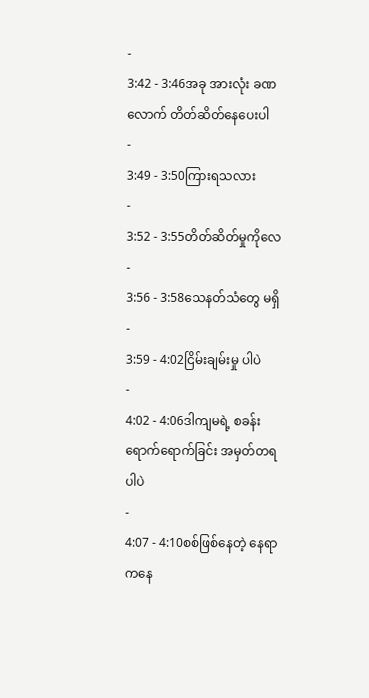-
3:42 - 3:46အခု အားလုံး ခဏလောက် တိတ်ဆိတ်နေပေးပါ
-
3:49 - 3:50ကြားရသလား
-
3:52 - 3:55တိတ်ဆိတ်မှုကိုလေ
-
3:56 - 3:58သေနတ်သံတွေ မရှိ
-
3:59 - 4:02ငြိမ်းချမ်းမှု ပါပဲ
-
4:02 - 4:06ဒါကျမရဲ့ စခန်းရောက်ရောက်ခြင်း အမှတ်တရပါပဲ
-
4:07 - 4:10စစ်ဖြစ်နေတဲ့ နေရာကနေ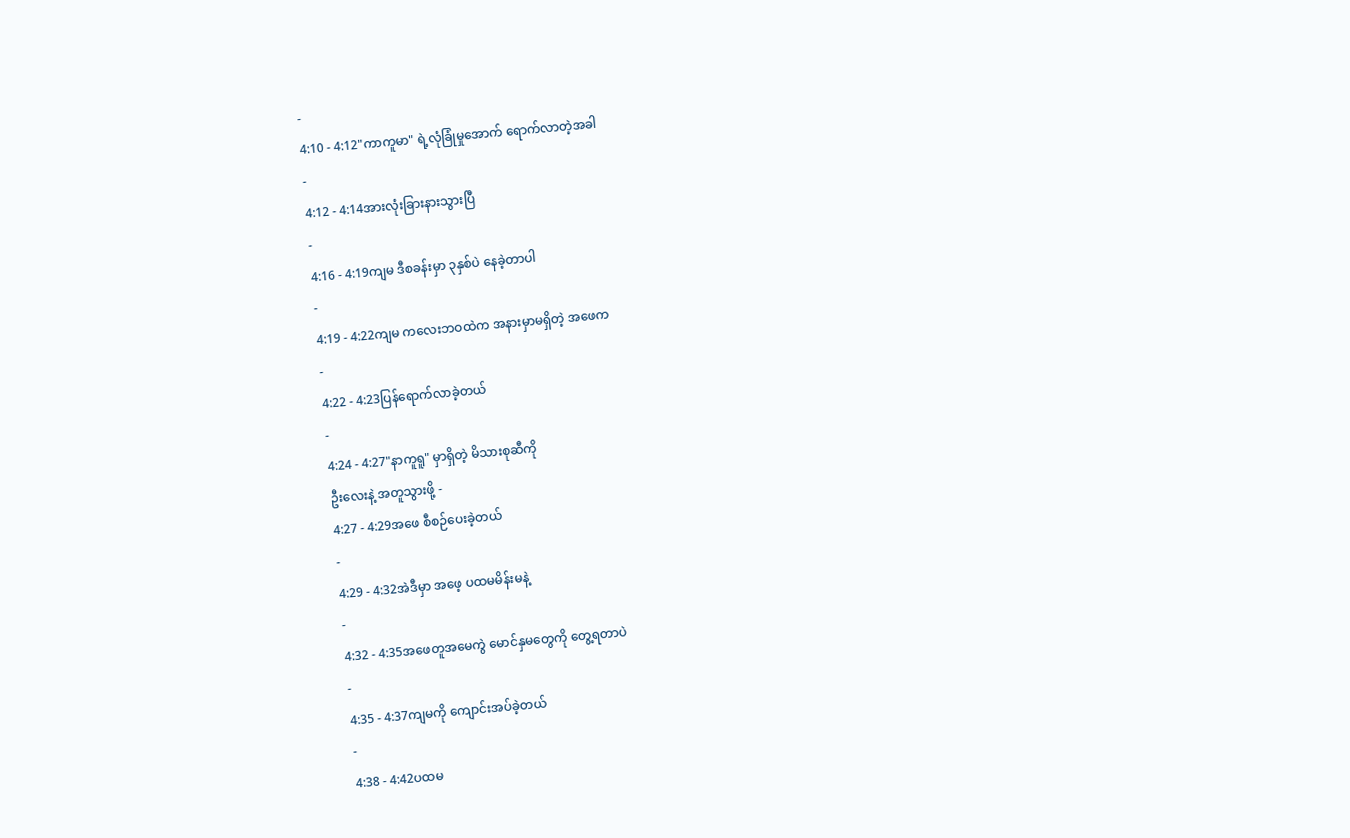-
4:10 - 4:12"ကာကူမာ" ရဲ့လုံခြုံမှုအောက် ရောက်လာတဲ့အခါ
-
4:12 - 4:14အားလုံးခြားနားသွားပြီ
-
4:16 - 4:19ကျမ ဒီစခန်းမှာ ၃နှစ်ပဲ နေခဲ့တာပါ
-
4:19 - 4:22ကျမ ကလေးဘဝထဲက အနားမှာမရှိတဲ့ အဖေက
-
4:22 - 4:23ပြန်ရောက်လာခဲ့တယ်
-
4:24 - 4:27"နာကူရူ" မှာရှိတဲ့ မိသားစုဆီကို
ဦးလေးနဲ့ အတူသွားဖို့ -
4:27 - 4:29အဖေ စီစဉ်ပေးခဲ့တယ်
-
4:29 - 4:32အဲဒီမှာ အဖေ့ ပထမမိန်းမနဲ့
-
4:32 - 4:35အဖေတူအမေကွဲ မောင်နှမတွေကို တွေ့ရတာပဲ
-
4:35 - 4:37ကျမကို ကျောင်းအပ်ခဲ့တယ်
-
4:38 - 4:42ပထမ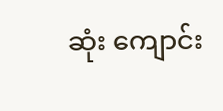ဆုံး ကျောင်း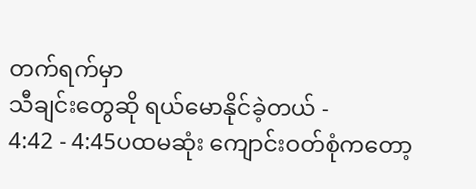တက်ရက်မှာ
သီချင်းတွေဆို ရယ်မောနိုင်ခဲ့တယ် -
4:42 - 4:45ပထမဆုံး ကျောင်းဝတ်စုံကတော့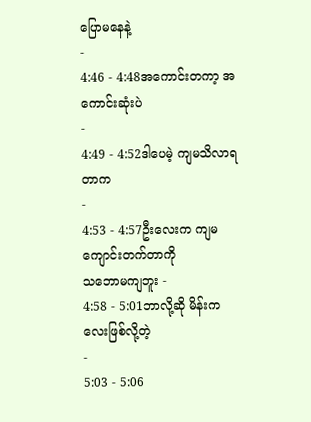ပြောမနေနဲ့
-
4:46 - 4:48အကောင်းတကာ့ အကောင်းဆုံးပဲ
-
4:49 - 4:52ဒါပေမဲ့ ကျမသိလာရတာက
-
4:53 - 4:57ဦးလေးက ကျမကျောင်းတက်တာကို
သဘောမကျဘူး -
4:58 - 5:01ဘာလို့ဆို မိန်းကလေးဖြစ်လို့တဲ့
-
5:03 - 5:06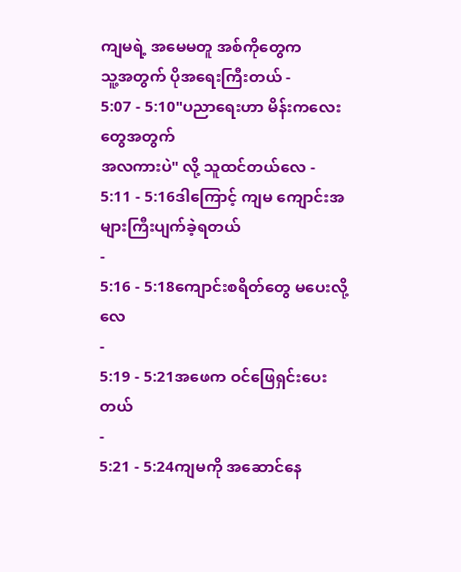ကျမရဲ့ အမေမတူ အစ်ကိုတွေက
သူ့အတွက် ပိုအရေးကြီးတယ် -
5:07 - 5:10"ပညာရေးဟာ မိန်းကလေးတွေအတွက်
အလကားပဲ" လို့ သူထင်တယ်လေ -
5:11 - 5:16ဒါကြောင့် ကျမ ကျောင်းအများကြီးပျက်ခဲ့ရတယ်
-
5:16 - 5:18ကျောင်းစရိတ်တွေ မပေးလို့လေ
-
5:19 - 5:21အဖေက ဝင်ဖြေရှင်းပေးတယ်
-
5:21 - 5:24ကျမကို အဆောင်နေ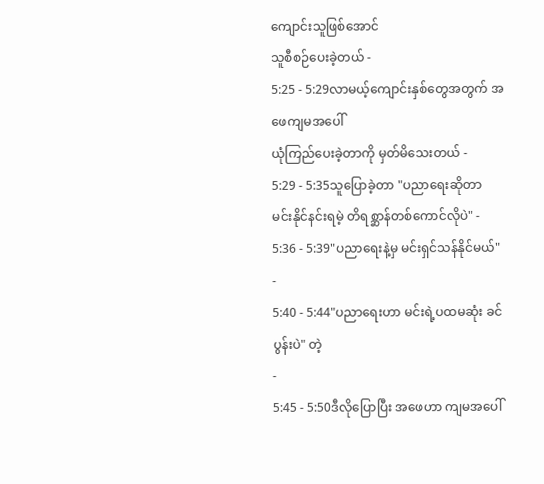ကျောင်းသူဖြစ်အောင်
သူစီစဉ်ပေးခဲ့တယ် -
5:25 - 5:29လာမယ့်ကျောင်းနှစ်တွေအတွက် အဖေကျမအပေါ်
ယုံကြည်ပေးခဲ့တာကို မှတ်မိသေးတယ် -
5:29 - 5:35သူပြောခဲ့တာ "ပညာရေးဆိုတာ
မင်းနိုင်နင်းရမဲ့ တိရစ္ဆာန်တစ်ကောင်လိုပဲ" -
5:36 - 5:39"ပညာရေးနဲ့မှ မင်းရှင်သန်နိုင်မယ်"
-
5:40 - 5:44"ပညာရေးဟာ မင်းရဲ့ပထမဆုံး ခင်ပွန်းပဲ" တဲ့
-
5:45 - 5:50ဒီလိုပြောပြီး အဖေဟာ ကျမအပေါ်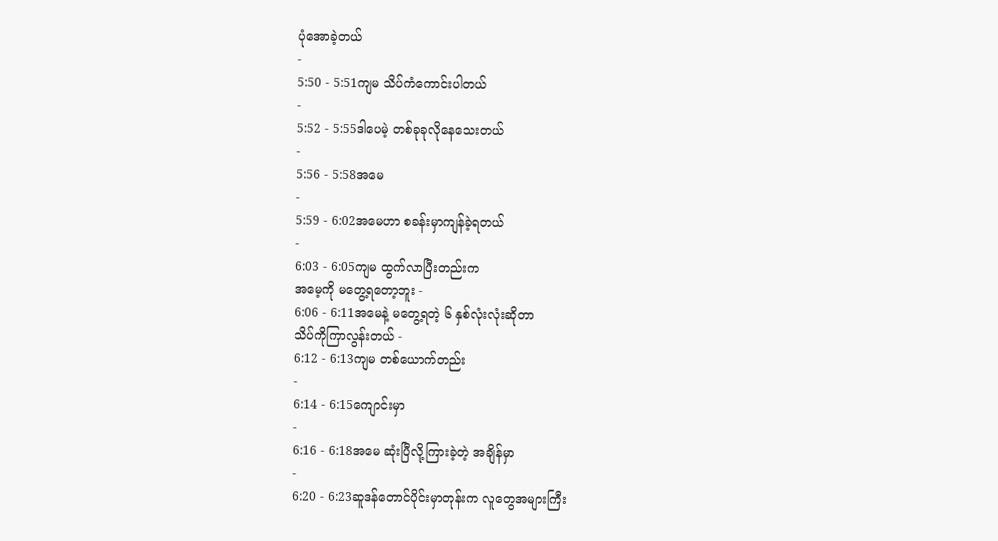ပုံအောခဲ့တယ်
-
5:50 - 5:51ကျမ သိပ်ကံကောင်းပါတယ်
-
5:52 - 5:55ဒါပေမဲ့ တစ်ခုခုလိုနေသေးတယ်
-
5:56 - 5:58အမေ
-
5:59 - 6:02အမေဟာ စခန်းမှာကျန်ခဲ့ရတယ်
-
6:03 - 6:05ကျမ ထွက်လာပြီးတည်းက
အမေ့ကို မတွေ့ရတော့ဘူး -
6:06 - 6:11အမေနဲ့ မတွေ့ရတဲ့ ၆ နှစ်လုံးလုံးဆိုတာ
သိပ်ကိုကြာလွန်းတယ် -
6:12 - 6:13ကျမ တစ်ယောက်တည်း
-
6:14 - 6:15ကျောင်းမှာ
-
6:16 - 6:18အမေ ဆုံးပြီလို့ကြားခဲ့တဲ့ အချိန်မှာ
-
6:20 - 6:23ဆူဒန်တောင်ပိုင်းမှာတုန်းက လူတွေအများကြီး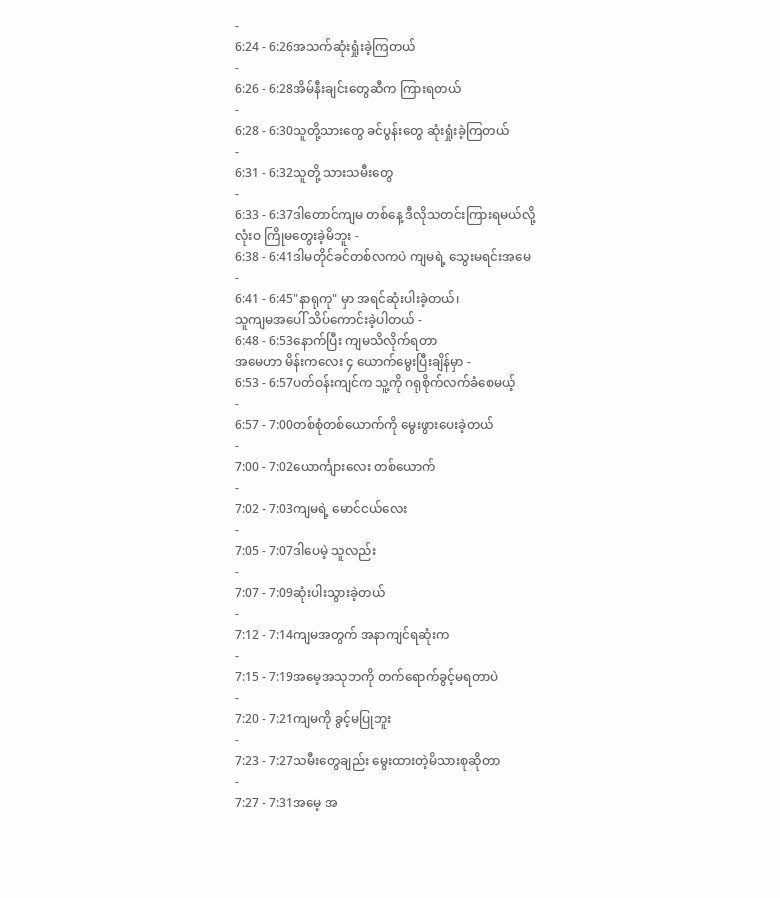-
6:24 - 6:26အသက်ဆုံးရှုံးခဲ့ကြတယ်
-
6:26 - 6:28အိမ်နီးချင်းတွေဆီက ကြားရတယ်
-
6:28 - 6:30သူတို့သားတွေ ခင်ပွန်းတွေ ဆုံးရှုံးခဲ့ကြတယ်
-
6:31 - 6:32သူတို့ သားသမီးတွေ
-
6:33 - 6:37ဒါတောင်ကျမ တစ်နေ့ ဒီလိုသတင်းကြားရမယ်လို့
လုံးဝ ကြိုမတွေးခဲ့မိဘူး -
6:38 - 6:41ဒါမတိုင်ခင်တစ်လကပဲ ကျမရဲ့ သွေးမရင်းအမေ
-
6:41 - 6:45"နာရုကု" မှာ အရင်ဆုံးပါးခဲ့တယ်၊
သူကျမအပေါ် သိပ်ကောင်းခဲ့ပါတယ် -
6:48 - 6:53နောက်ပြီး ကျမသိလိုက်ရတာ
အမေဟာ မိန်းကလေး ၄ ယောက်မွေးပြီးချိန်မှာ -
6:53 - 6:57ပတ်ဝန်းကျင်က သူ့ကို ဂရုစိုက်လက်ခံစေမယ့်
-
6:57 - 7:00တစ်စုံတစ်ယောက်ကို မွေးဖွားပေးခဲ့တယ်
-
7:00 - 7:02ယောင်္ကျားလေး တစ်ယောက်
-
7:02 - 7:03ကျမရဲ့ မောင်ငယ်လေး
-
7:05 - 7:07ဒါပေမဲ့ သူလည်း
-
7:07 - 7:09ဆုံးပါးသွားခဲ့တယ်
-
7:12 - 7:14ကျမအတွက် အနာကျင်ရဆုံးက
-
7:15 - 7:19အမေ့အသုဘကို တက်ရောက်ခွင့်မရတာပဲ
-
7:20 - 7:21ကျမကို ခွင့်မပြုဘူး
-
7:23 - 7:27သမီးတွေချည်း မွေးထားတဲ့မိသားစုဆိုတာ
-
7:27 - 7:31အမေ့ အ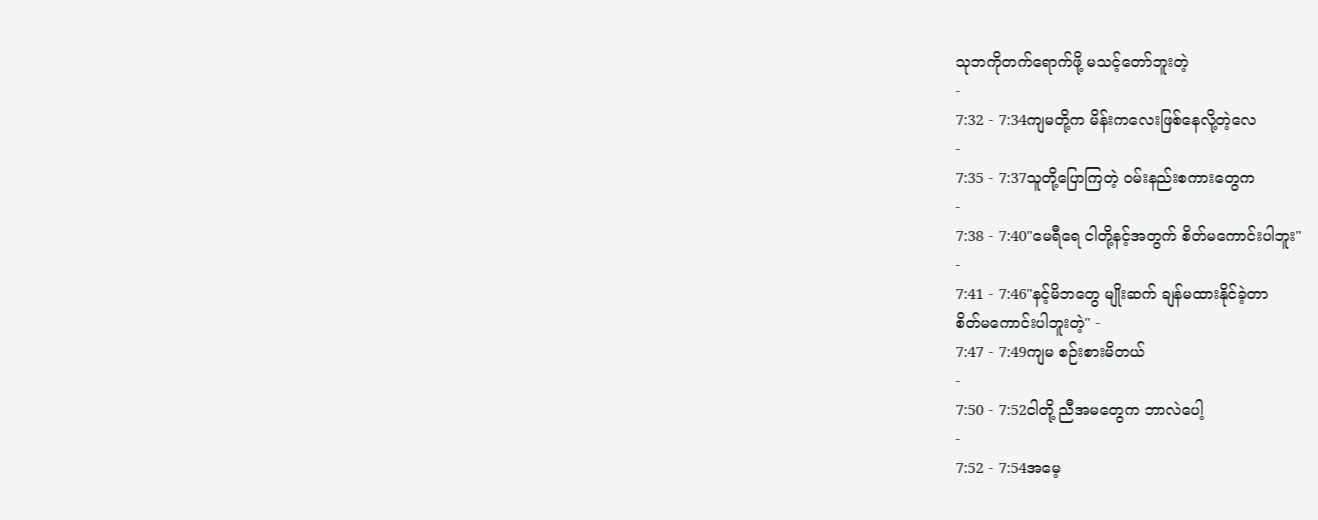သုဘကိုတက်ရောက်ဖို့ မသင့်တော်ဘူးတဲ့
-
7:32 - 7:34ကျမတို့က မိန်းကလေးဖြစ်နေလို့တဲ့လေ
-
7:35 - 7:37သူတို့ပြောကြတဲ့ ဝမ်းနည်းစကားတွေက
-
7:38 - 7:40"မေရီရေ ငါတို့နင့်အတွက် စိတ်မကောင်းပါဘူး"
-
7:41 - 7:46"နင့်မိဘတွေ မျိုးဆက် ချန်မထားနိုင်ခဲ့တာ
စိတ်မကောင်းပါဘူးတဲ့" -
7:47 - 7:49ကျမ စဉ်းစားမိတယ်
-
7:50 - 7:52ငါတို့ ညီအမတွေက ဘာလဲပေါ့
-
7:52 - 7:54အမေ့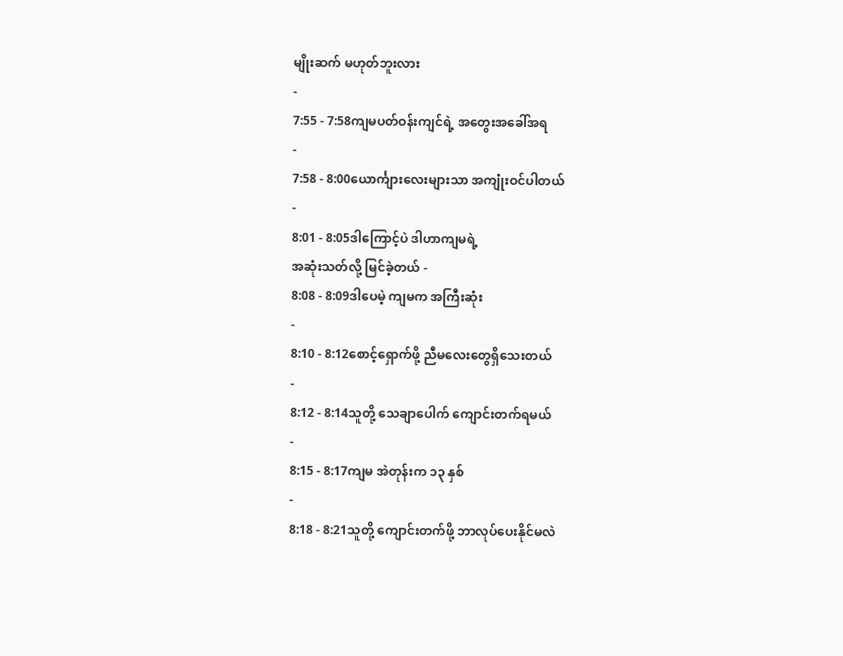မျိုးဆက် မဟုတ်ဘူးလား
-
7:55 - 7:58ကျမပတ်ဝန်းကျင်ရဲ့ အတွေးအခေါ်အရ
-
7:58 - 8:00ယောင်္ကျားလေးများသာ အကျုံးဝင်ပါတယ်
-
8:01 - 8:05ဒါကြောင့်ပဲ ဒါဟာကျမရဲ့
အဆုံးသတ်လို့ မြင်ခဲ့တယ် -
8:08 - 8:09ဒါပေမဲ့ ကျမက အကြီးဆုံး
-
8:10 - 8:12စောင့်ရှောက်ဖို့ ညီမလေးတွေရှိသေးတယ်
-
8:12 - 8:14သူတို့ သေချာပေါက် ကျောင်းတက်ရမယ်
-
8:15 - 8:17ကျမ အဲတုန်းက ၁၃ နှစ်
-
8:18 - 8:21သူတို့ ကျောင်းတက်ဖို့ ဘာလုပ်ပေးနိုင်မလဲ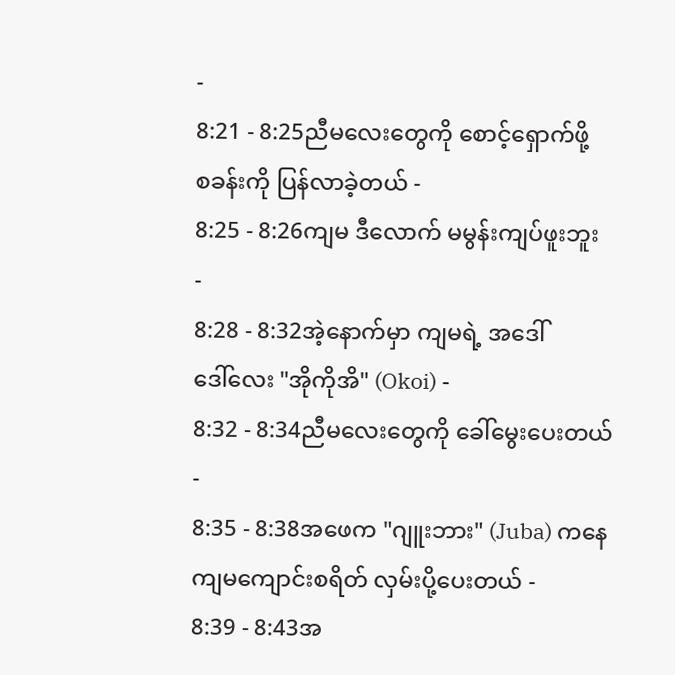-
8:21 - 8:25ညီမလေးတွေကို စောင့်ရှောက်ဖို့
စခန်းကို ပြန်လာခဲ့တယ် -
8:25 - 8:26ကျမ ဒီလောက် မမွန်းကျပ်ဖူးဘူး
-
8:28 - 8:32အဲ့နောက်မှာ ကျမရဲ့ အဒေါ်
ဒေါ်လေး "အိုကိုအိ" (Okoi) -
8:32 - 8:34ညီမလေးတွေကို ခေါ်မွေးပေးတယ်
-
8:35 - 8:38အဖေက "ဂျူးဘား" (Juba) ကနေ
ကျမကျောင်းစရိတ် လှမ်းပို့ပေးတယ် -
8:39 - 8:43အ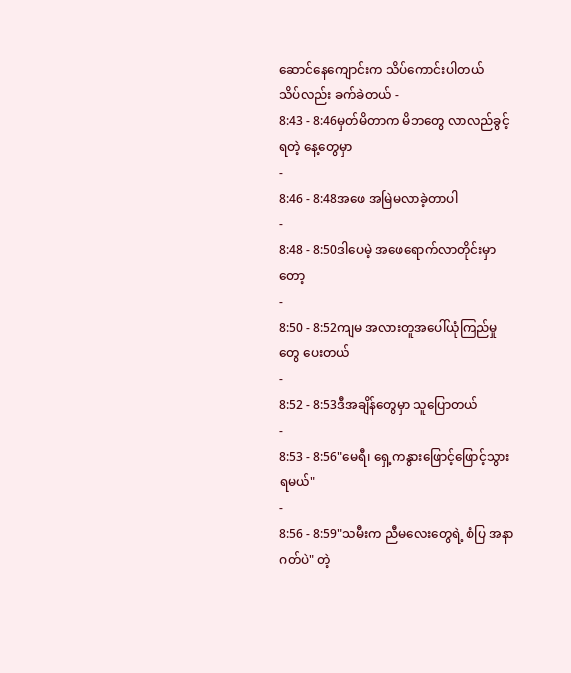ဆောင်နေကျောင်းက သိပ်ကောင်းပါတယ်
သိပ်လည်း ခက်ခဲတယ် -
8:43 - 8:46မှတ်မိတာက မိဘတွေ လာလည်ခွင့်ရတဲ့ နေ့တွေမှာ
-
8:46 - 8:48အဖေ အမြဲမလာခဲ့တာပါ
-
8:48 - 8:50ဒါပေမဲ့ အဖေရောက်လာတိုင်းမှာတော့
-
8:50 - 8:52ကျမ အလားတူအပေါ်ယုံကြည်မှုတွေ ပေးတယ်
-
8:52 - 8:53ဒီအချိန်တွေမှာ သူပြောတယ်
-
8:53 - 8:56"မေရီ၊ ရှေ့ကနွားဖြောင့်ဖြောင့်သွားရမယ်"
-
8:56 - 8:59"သမီးက ညီမလေးတွေရဲ့ စံပြ အနာဂတ်ပဲ" တဲ့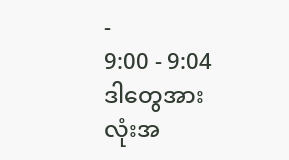-
9:00 - 9:04ဒါတွေအားလုံးအ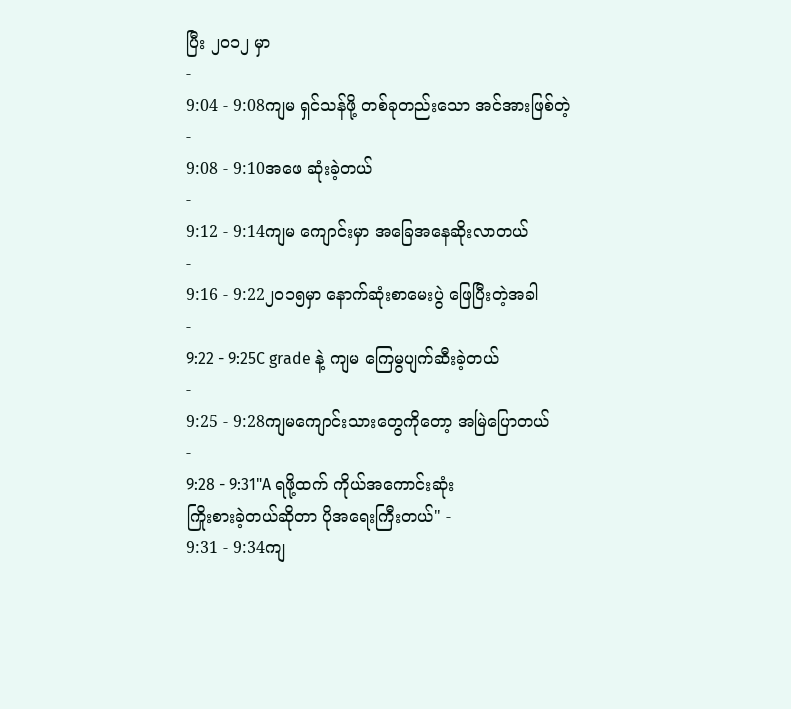ပြီး ၂၀၁၂ မှာ
-
9:04 - 9:08ကျမ ရှင်သန်ဖို့ တစ်ခုတည်းသော အင်အားဖြစ်တဲ့
-
9:08 - 9:10အဖေ ဆုံးခဲ့တယ်
-
9:12 - 9:14ကျမ ကျောင်းမှာ အခြေအနေဆိုးလာတယ်
-
9:16 - 9:22၂၀၁၅မှာ နောက်ဆုံးစာမေးပွဲ ဖြေပြီးတဲ့အခါ
-
9:22 - 9:25C grade နဲ့ ကျမ ကြေမွပျက်ဆီးခဲ့တယ်
-
9:25 - 9:28ကျမကျောင်းသားတွေကိုတော့ အမြဲပြောတယ်
-
9:28 - 9:31"A ရဖို့ထက် ကိုယ်အကောင်းဆုံး
ကြိုးစားခဲ့တယ်ဆိုတာ ပိုအရေးကြီးတယ်" -
9:31 - 9:34ကျ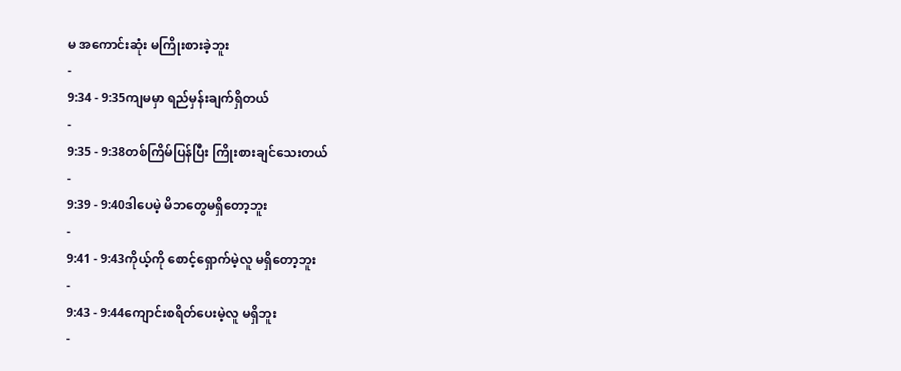မ အကောင်းဆုံး မကြိုးစားခဲ့ဘူး
-
9:34 - 9:35ကျမမှာ ရည်မှန်းချက်ရှိတယ်
-
9:35 - 9:38တစ်ကြိမ်ပြန်ပြီး ကြိုးစားချင်သေးတယ်
-
9:39 - 9:40ဒါပေမဲ့ မိဘတွေမရှိတော့ဘူး
-
9:41 - 9:43ကိုယ့်ကို စောင့်ရှောက်မဲ့လူ မရှိတော့ဘူး
-
9:43 - 9:44ကျောင်းစရိတ်ပေးမဲ့လူ မရှိဘူး
-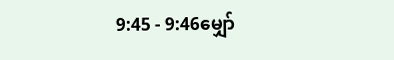9:45 - 9:46မျှော်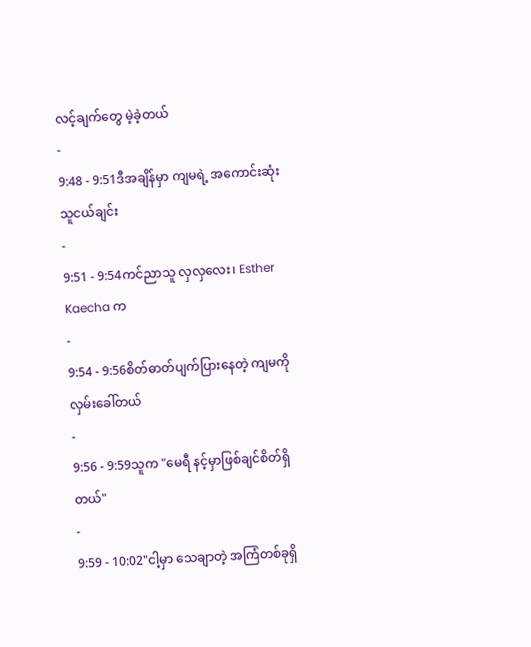လင့်ချက်တွေ မဲ့ခဲ့တယ်
-
9:48 - 9:51ဒီအချိန်မှာ ကျမရဲ့ အကောင်းဆုံး သူငယ်ချင်း
-
9:51 - 9:54ကင်ညာသူ လှလှလေး၊ Esther Kaecha က
-
9:54 - 9:56စိတ်ဓာတ်ပျက်ပြားနေတဲ့ ကျမကို လှမ်းခေါ်တယ်
-
9:56 - 9:59သူက "မေရီ နင့်မှာဖြစ်ချင်စိတ်ရှိတယ်"
-
9:59 - 10:02"ငါ့မှာ သေချာတဲ့ အကြံတစ်ခုရှိ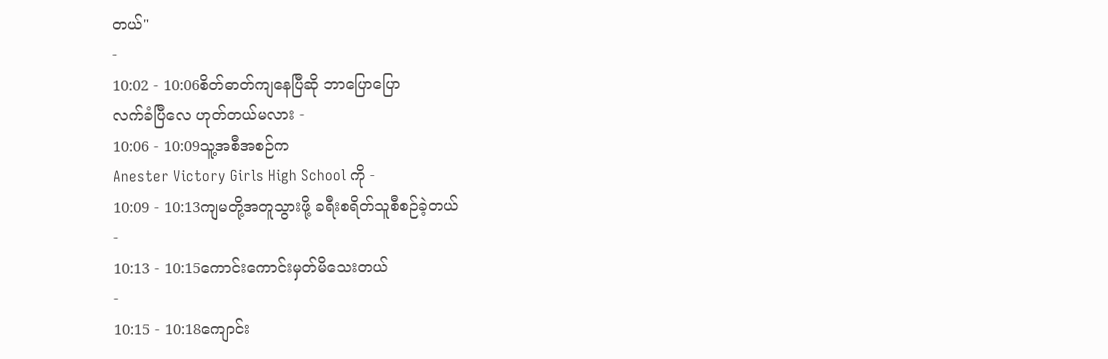တယ်"
-
10:02 - 10:06စိတ်ဓာတ်ကျနေပြီဆို ဘာပြောပြော
လက်ခံပြီလေ ဟုတ်တယ်မလား -
10:06 - 10:09သူ့အစီအစဉ်က
Anester Victory Girls High School ကို -
10:09 - 10:13ကျမတို့အတူသွားဖို့ ခရီးစရိတ်သူစီစဉ်ခဲ့တယ်
-
10:13 - 10:15ကောင်းကောင်းမှတ်မိသေးတယ်
-
10:15 - 10:18ကျောင်း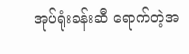အုပ်ရုံးခန်းဆီ ရောက်တဲ့အ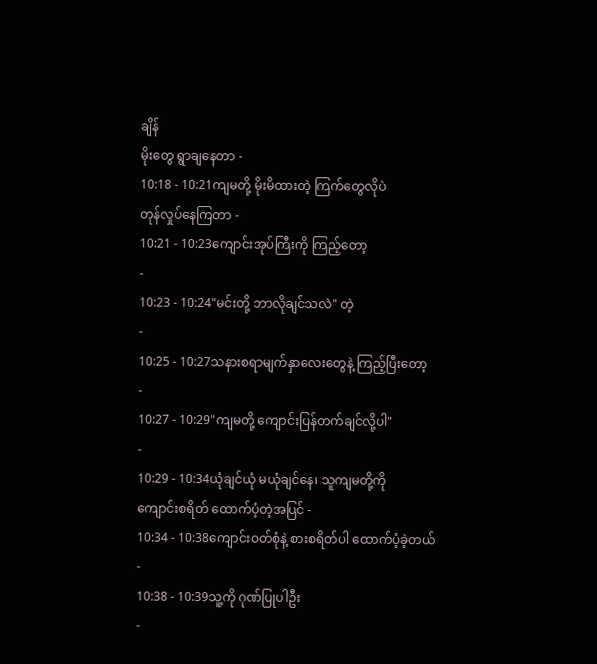ချိန်
မိုးတွေ ရွာချနေတာ -
10:18 - 10:21ကျမတို့ မိုးမိထားတဲ့ ကြက်တွေလိုပဲ
တုန်လှုပ်နေကြတာ -
10:21 - 10:23ကျောင်းအုပ်ကြီးကို ကြည့်တော့
-
10:23 - 10:24"မင်းတို့ ဘာလိုချင်သလဲ" တဲ့
-
10:25 - 10:27သနားစရာမျက်နှာလေးတွေနဲ့ ကြည့်ပြီးတော့
-
10:27 - 10:29"ကျမတို့ ကျောင်းပြန်တက်ချင်လို့ပါ"
-
10:29 - 10:34ယုံချင်ယုံ မယုံချင်နေ၊ သူကျမတို့ကို
ကျောင်းစရိတ် ထောက်ပံ့တဲ့အပြင် -
10:34 - 10:38ကျောင်းဝတ်စုံနဲ့ စားစရိတ်ပါ ထောက်ပံ့ခဲ့တယ်
-
10:38 - 10:39သူ့ကို ဂုဏ်ပြုပါဦး
-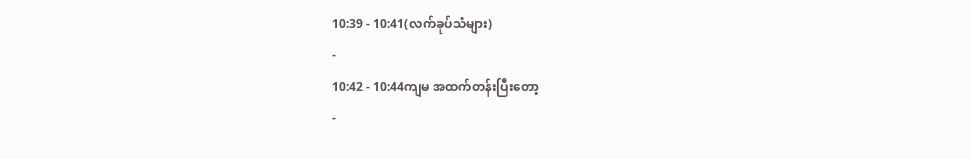10:39 - 10:41(လက်ခုပ်သံများ)
-
10:42 - 10:44ကျမ အထက်တန်းပြီးတော့
-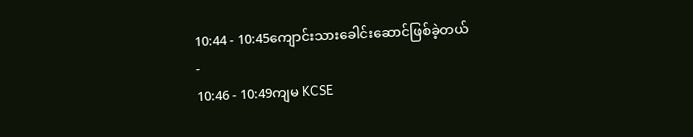10:44 - 10:45ကျောင်းသားခေါင်းဆောင်ဖြစ်ခဲ့တယ်
-
10:46 - 10:49ကျမ KCSE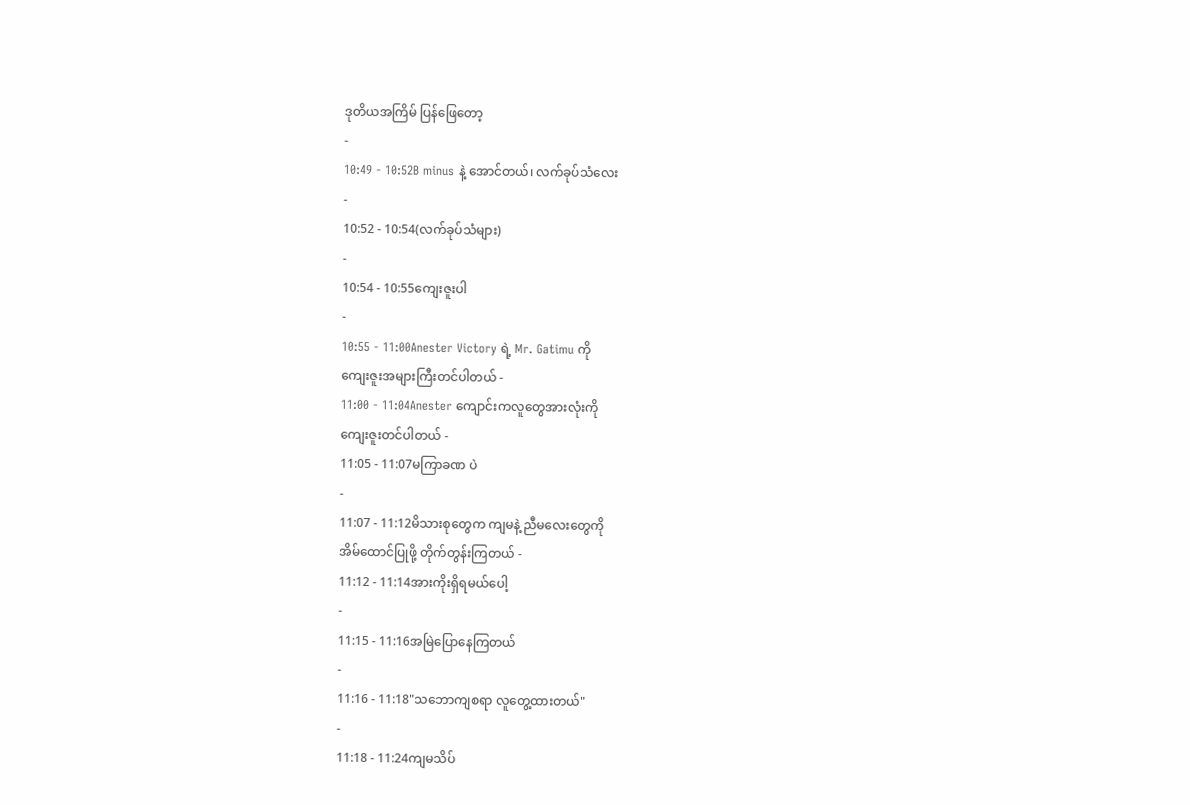ဒုတိယအကြိမ် ပြန်ဖြေတော့
-
10:49 - 10:52B minus နဲ့ အောင်တယ်၊ လက်ခုပ်သံလေး
-
10:52 - 10:54(လက်ခုပ်သံများ)
-
10:54 - 10:55ကျေးဇူးပါ
-
10:55 - 11:00Anester Victory ရဲ့ Mr. Gatimu ကို
ကျေးဇူးအများကြီးတင်ပါတယ် -
11:00 - 11:04Anester ကျောင်းကလူတွေအားလုံးကို
ကျေးဇူးတင်ပါတယ် -
11:05 - 11:07မကြာခဏ ပဲ
-
11:07 - 11:12မိသားစုတွေက ကျမနဲ့ ညီမလေးတွေကို
အိမ်ထောင်ပြုဖို့ တိုက်တွန်းကြတယ် -
11:12 - 11:14အားကိုးရှိရမယ်ပေါ့
-
11:15 - 11:16အမြဲပြောနေကြတယ်
-
11:16 - 11:18"သဘောကျစရာ လူတွေ့ထားတယ်"
-
11:18 - 11:24ကျမသိပ်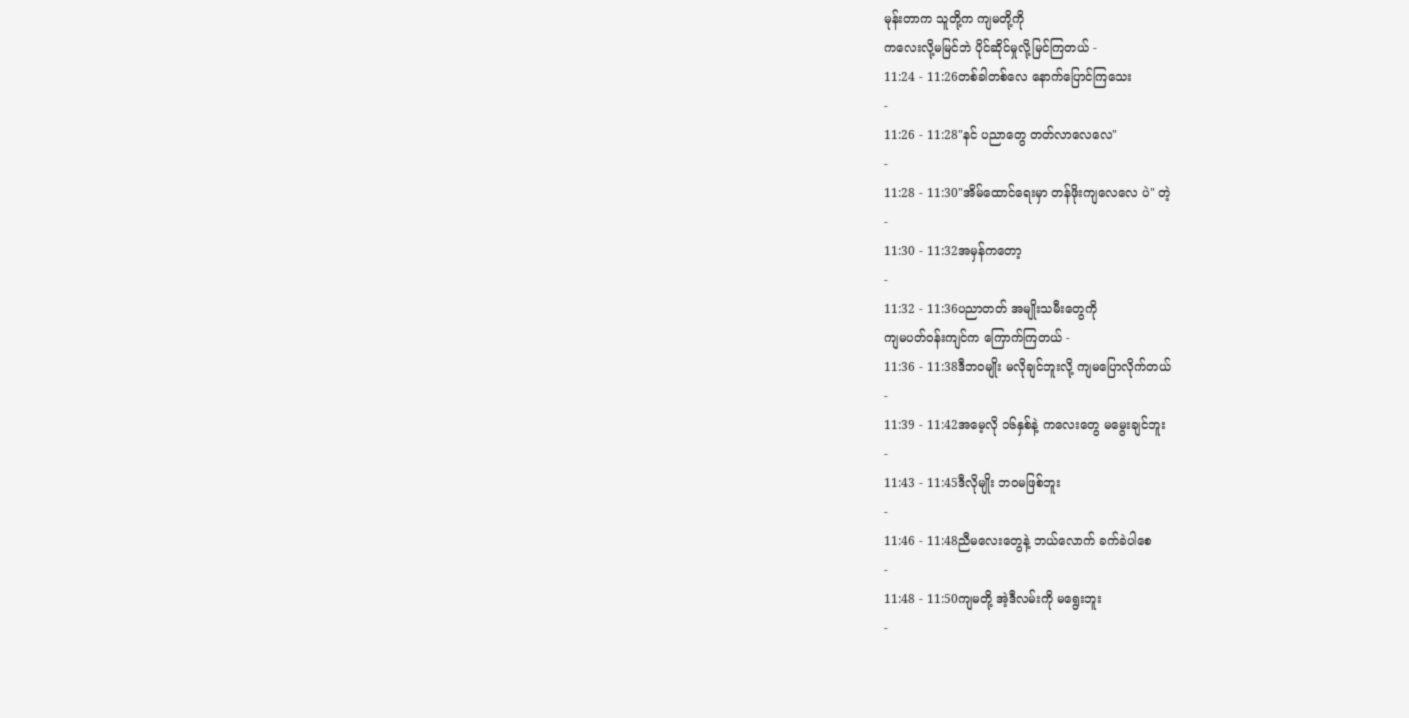မုန်းတာက သူတို့က ကျမတို့ကို
ကလေးလို့မမြင်ဘဲ ပိုင်ဆိုင်မှုလို့မြင်ကြတယ် -
11:24 - 11:26တစ်ခါတစ်လေ နောက်ပြောင်ကြသေး
-
11:26 - 11:28"နင် ပညာတွေ တတ်လာလေလေ"
-
11:28 - 11:30"အိမ်ထောင်ရေးမှာ တန်ဖိုးကျလေလေ ပဲ" တဲ့
-
11:30 - 11:32အမှန်ကတော့
-
11:32 - 11:36ပညာတတ် အမျိုးသမီးတွေကို
ကျမပတ်ဝန်းကျင်က ကြောက်ကြတယ် -
11:36 - 11:38ဒီဘဝမျိုး မလိုချင်ဘူးလို့ ကျမပြောလိုက်တယ်
-
11:39 - 11:42အမေ့လို ၁၆နှစ်နဲ့ ကလေးတွေ မမွေးချင်ဘူး
-
11:43 - 11:45ဒီလိုမျိုး ဘဝမဖြစ်ဘူး
-
11:46 - 11:48ညီမလေးတွေနဲ့ ဘယ်လောက် ခက်ခဲပါစေ
-
11:48 - 11:50ကျမတို့ အဲ့ဒီလမ်းကို မရွေးဘူး
-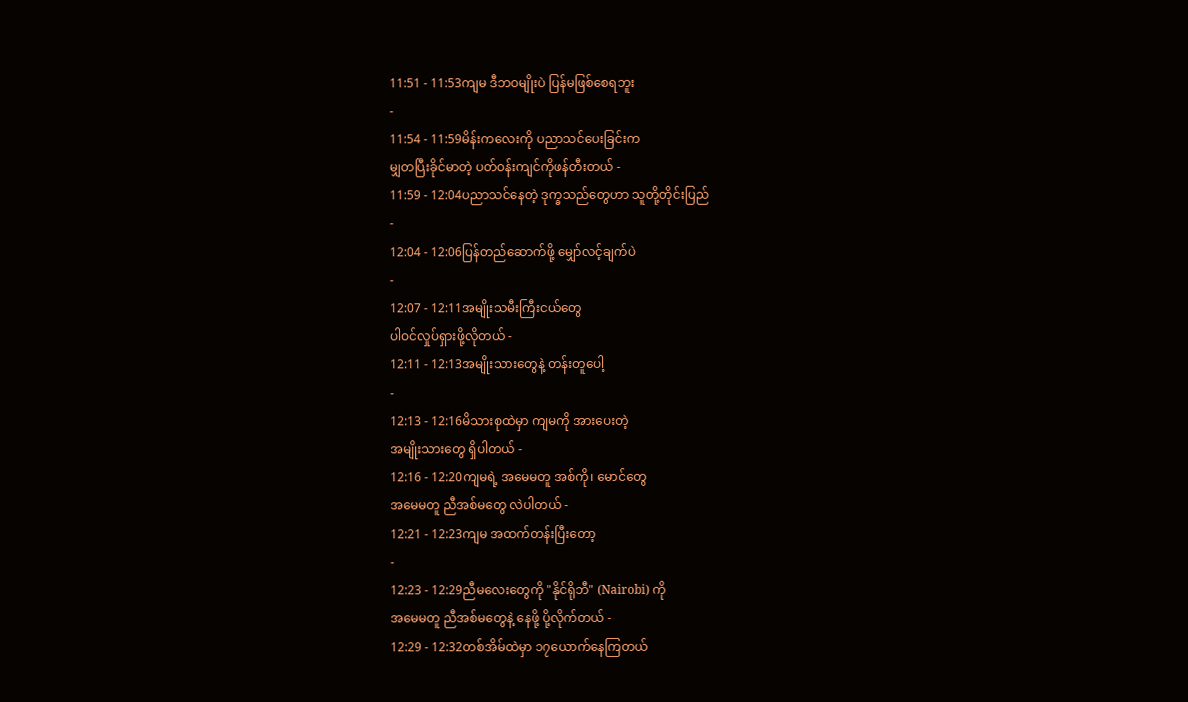11:51 - 11:53ကျမ ဒီဘဝမျိုးပဲ ပြန်မဖြစ်စေရဘူး
-
11:54 - 11:59မိန်းကလေးကို ပညာသင်ပေးခြင်းက
မျှတပြီးခိုင်မာတဲ့ ပတ်ဝန်းကျင်ကိုဖန်တီးတယ် -
11:59 - 12:04ပညာသင်နေတဲ့ ဒုက္ခသည်တွေဟာ သူတို့တိုင်းပြည်
-
12:04 - 12:06ပြန်တည်ဆောက်ဖို့ မျှော်လင့်ချက်ပဲ
-
12:07 - 12:11အမျိုးသမီးကြီးငယ်တွေ
ပါဝင်လှုပ်ရှားဖို့လိုတယ် -
12:11 - 12:13အမျိုးသားတွေနဲ့ တန်းတူပေါ့
-
12:13 - 12:16မိသားစုထဲမှာ ကျမကို အားပေးတဲ့
အမျိုးသားတွေ ရှိပါတယ် -
12:16 - 12:20ကျမရဲ့ အမေမတူ အစ်ကို၊ မောင်တွေ
အမေမတူ ညီအစ်မတွေ လဲပါတယ် -
12:21 - 12:23ကျမ အထက်တန်းပြီးတော့
-
12:23 - 12:29ညီမလေးတွေကို "နိုင်ရိုဘီ" (Nairobi) ကို
အမေမတူ ညီအစ်မတွေနဲ့ နေဖို့ ပို့လိုက်တယ် -
12:29 - 12:32တစ်အိမ်ထဲမှာ ၁၇ယောက်နေကြတယ်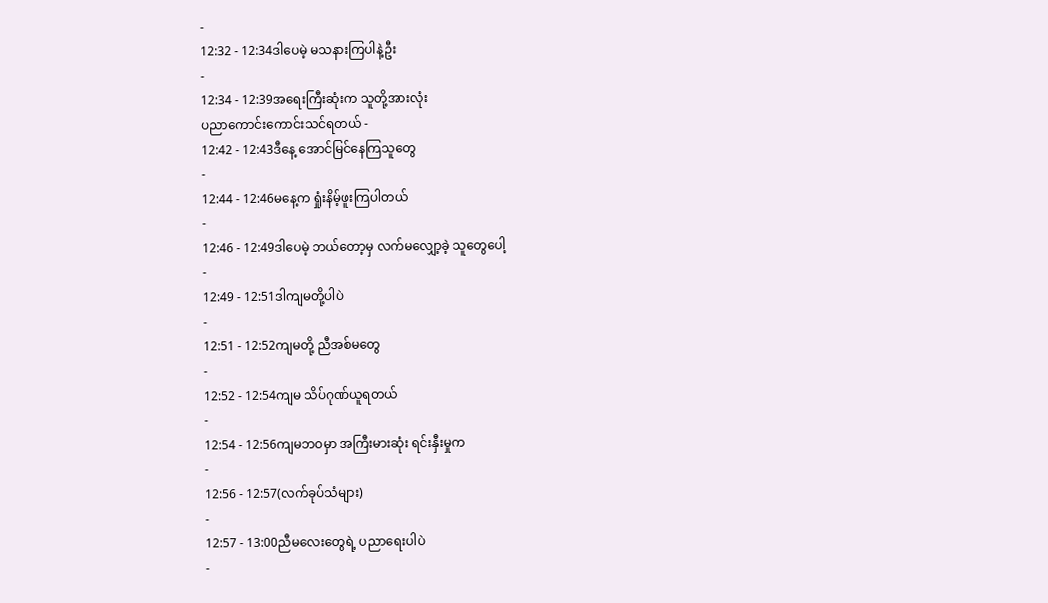-
12:32 - 12:34ဒါပေမဲ့ မသနားကြပါနဲ့ဦး
-
12:34 - 12:39အရေးကြီးဆုံးက သူတို့အားလုံး
ပညာကောင်းကောင်းသင်ရတယ် -
12:42 - 12:43ဒီနေ့ အောင်မြင်နေကြသူတွေ
-
12:44 - 12:46မနေ့က ရှုံးနိမ့်ဖူးကြပါတယ်
-
12:46 - 12:49ဒါပေမဲ့ ဘယ်တော့မှ လက်မလျှော့ခဲ့ သူတွေပေါ့
-
12:49 - 12:51ဒါကျမတို့ပါပဲ
-
12:51 - 12:52ကျမတို့ ညီအစ်မတွေ
-
12:52 - 12:54ကျမ သိပ်ဂုဏ်ယူရတယ်
-
12:54 - 12:56ကျမဘဝမှာ အကြီးမားဆုံး ရင်းနှီးမှုက
-
12:56 - 12:57(လက်ခုပ်သံများ)
-
12:57 - 13:00ညီမလေးတွေရဲ့ ပညာရေးပါပဲ
-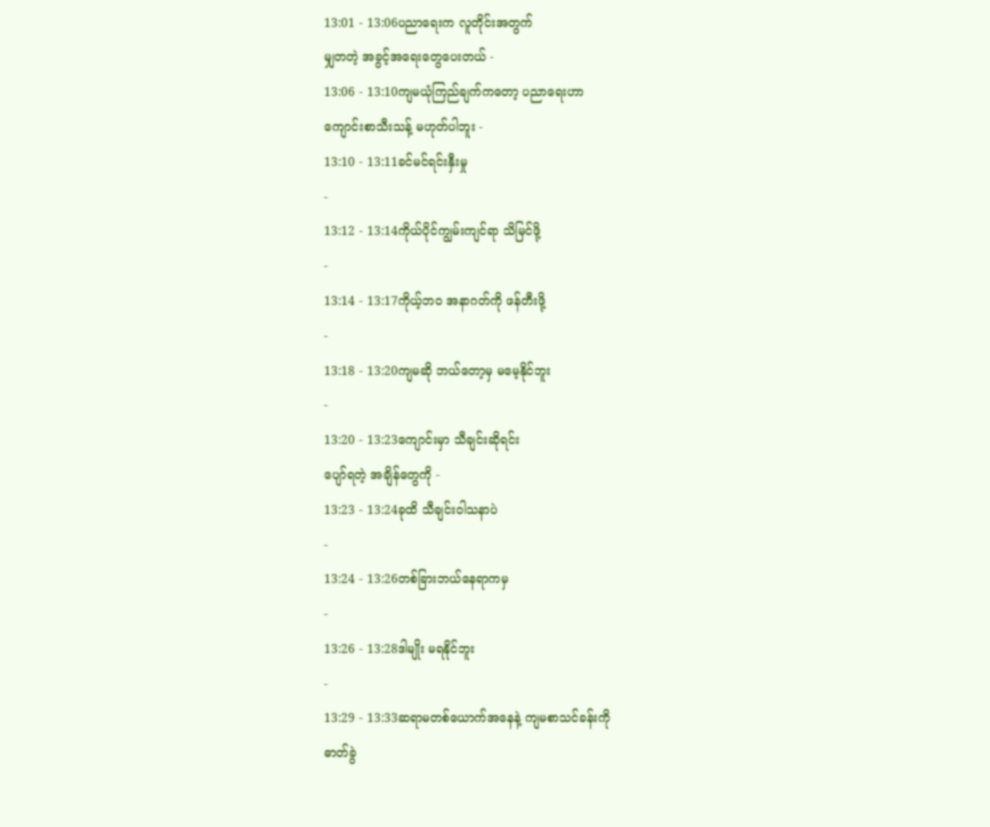13:01 - 13:06ပညာရေးက လူတိုင်းအတွက်
မျှတတဲ့ အခွင့်အရေးတွေပေးတယ် -
13:06 - 13:10ကျမယုံကြည်ချက်ကတော့ ပညာရေးဟာ
ကျောင်းစာသီးသန့် မဟုတ်ပါဘူး -
13:10 - 13:11ခင်မင်ရင်းနှီးမှု
-
13:12 - 13:14ကိုယ်ပိုင်ကျွမ်းကျင်ရာ သိမြင်ဖို့
-
13:14 - 13:17ကိုယ့်ဘဝ အနာဂတ်ကို ဖန်တီးဖို့
-
13:18 - 13:20ကျမဆို ဘယ်တော့မှ မမေ့နိုင်ဘူး
-
13:20 - 13:23ကျောင်းမှာ သီချင်းဆိုရင်း
ပျော်ရတဲ့ အချိန်တွေကို -
13:23 - 13:24ခုထိ သီချင်းဝါသနာပဲ
-
13:24 - 13:26တစ်ခြားဘယ်နေရာကမှ
-
13:26 - 13:28ဒါမျိုး မရနိုင်ဘူး
-
13:29 - 13:33ဆရာမတစ်ယောက်အနေနဲ့ ကျမစာသင်ခန်းကို
ဓာတ်ခွဲ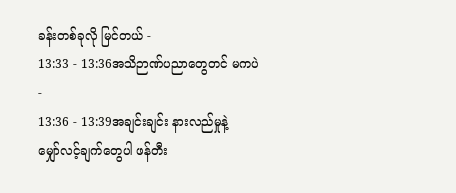ခန်းတစ်ခုလို မြင်တယ် -
13:33 - 13:36အသိဉာဏ်ပညာတွေတင် မကပဲ
-
13:36 - 13:39အချင်းချင်း နားလည်မှုနဲ့
မျှော်လင့်ချက်တွေပါ ဖန်တီး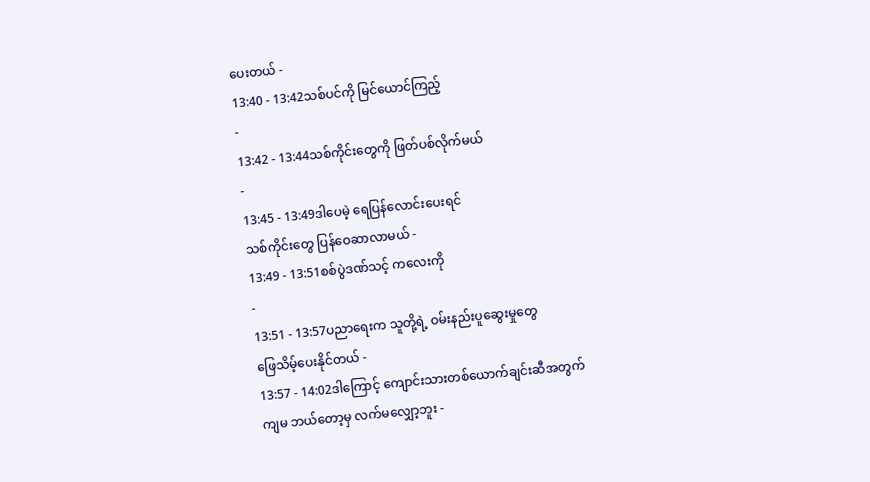ပေးတယ် -
13:40 - 13:42သစ်ပင်ကို မြင်ယောင်ကြည့်
-
13:42 - 13:44သစ်ကိုင်းတွေကို ဖြတ်ပစ်လိုက်မယ်
-
13:45 - 13:49ဒါပေမဲ့ ရေပြန်လောင်းပေးရင်
သစ်ကိုင်းတွေ ပြန်ဝေဆာလာမယ် -
13:49 - 13:51စစ်ပွဲဒဏ်သင့် ကလေးကို
-
13:51 - 13:57ပညာရေးက သူတို့ရဲ့ ဝမ်းနည်းပူဆွေးမှုတွေ
ဖြေသိမ့်ပေးနိုင်တယ် -
13:57 - 14:02ဒါကြောင့် ကျောင်းသားတစ်ယောက်ချင်းဆီအတွက်
ကျမ ဘယ်တော့မှ လက်မလျှော့ဘူး -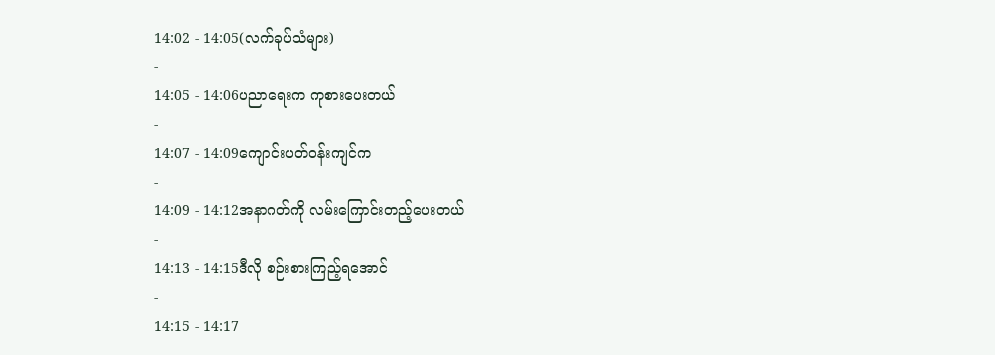14:02 - 14:05(လက်ခုပ်သံများ)
-
14:05 - 14:06ပညာရေးက ကုစားပေးတယ်
-
14:07 - 14:09ကျောင်းပတ်ဝန်းကျင်က
-
14:09 - 14:12အနာဂတ်ကို လမ်းကြောင်းတည့်ပေးတယ်
-
14:13 - 14:15ဒီလို စဉ်းစားကြည့်ရအောင်
-
14:15 - 14:17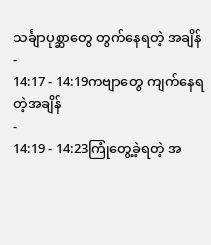သင်္ချာပုစ္ဆာတွေ တွက်နေရတဲ့ အချိန်
-
14:17 - 14:19ကဗျာတွေ ကျက်နေရတဲ့အချိန်
-
14:19 - 14:23ကြုံတွေ့ခဲ့ရတဲ့ အ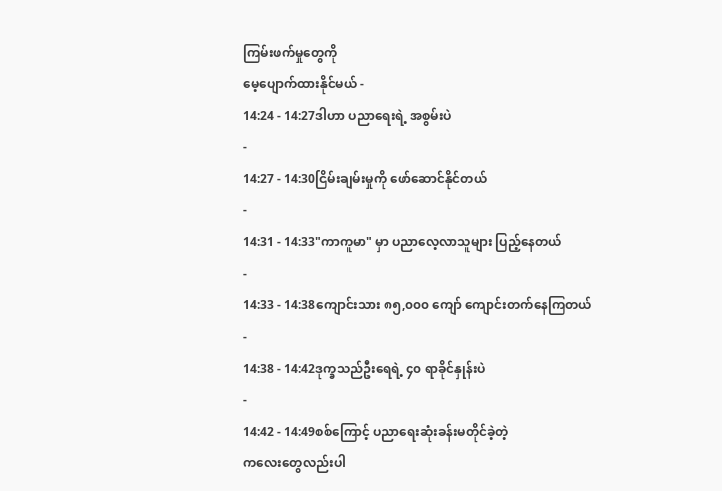ကြမ်းဖက်မှုတွေကို
မေ့ပျောက်ထားနိုင်မယ် -
14:24 - 14:27ဒါဟာ ပညာရေးရဲ့ အစွမ်းပဲ
-
14:27 - 14:30ငြိမ်းချမ်းမှုကို ဖော်ဆောင်နိုင်တယ်
-
14:31 - 14:33"ကာကူမာ" မှာ ပညာလေ့လာသူများ ပြည့်နေတယ်
-
14:33 - 14:38ကျောင်းသား ၈၅,၀၀၀ ကျော် ကျောင်းတက်နေကြတယ်
-
14:38 - 14:42ဒုက္ခသည်ဦးရေရဲ့ ၄၀ ရာခိုင်နှုန်းပဲ
-
14:42 - 14:49စစ်ကြောင့် ပညာရေးဆုံးခန်းမတိုင်ခဲ့တဲ့
ကလေးတွေလည်းပါ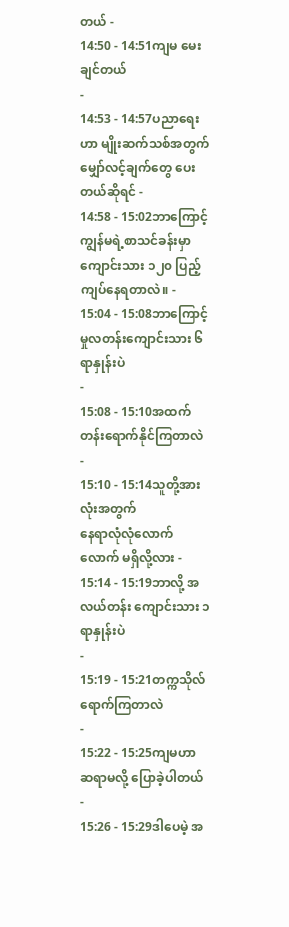တယ် -
14:50 - 14:51ကျမ မေးချင်တယ်
-
14:53 - 14:57ပညာရေးဟာ မျိုးဆက်သစ်အတွက်
မျှော်လင့်ချက်တွေ ပေးတယ်ဆိုရင် -
14:58 - 15:02ဘာကြောင့် ကျွန်မရဲ့စာသင်ခန်းမှာ
ကျောင်းသား ၁၂၀ ပြည့်ကျပ်နေရတာလဲ။ -
15:04 - 15:08ဘာကြောင့် မှုလတန်းကျောင်းသား ၆ ရာနှုန်းပဲ
-
15:08 - 15:10အထက်တန်းရောက်နိုင်ကြတာလဲ
-
15:10 - 15:14သူတို့အားလုံးအတွက်
နေရာလုံလုံလောက်လောက် မရှိလို့လား -
15:14 - 15:19ဘာလို့ အလယ်တန်း ကျောင်းသား ၁ ရာနှုန်းပဲ
-
15:19 - 15:21တက္ကသိုလ် ရောက်ကြတာလဲ
-
15:22 - 15:25ကျမဟာ ဆရာမလို့ ပြောခဲ့ပါတယ်
-
15:26 - 15:29ဒါပေမဲ့ အ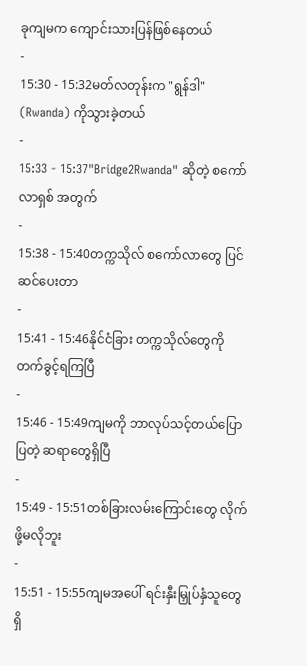ခုကျမက ကျောင်းသားပြန်ဖြစ်နေတယ်
-
15:30 - 15:32မတ်လတုန်းက "ရွန်ဒါ" (Rwanda) ကိုသွားခဲ့တယ်
-
15:33 - 15:37"Bridge2Rwanda" ဆိုတဲ့ စကော်လာရှစ် အတွက်
-
15:38 - 15:40တက္ကသိုလ် စကော်လာတွေ ပြင်ဆင်ပေးတာ
-
15:41 - 15:46နိုင်ငံခြား တက္ကသိုလ်တွေကို တက်ခွင့်ရကြပြီ
-
15:46 - 15:49ကျမကို ဘာလုပ်သင့်တယ်ပြောပြတဲ့ ဆရာတွေရှိပြီ
-
15:49 - 15:51တစ်ခြားလမ်းကြောင်းတွေ လိုက်ဖို့မလိုဘူး
-
15:51 - 15:55ကျမအပေါ် ရင်းနှီးမြှုပ်နှံသူတွေ ရှိ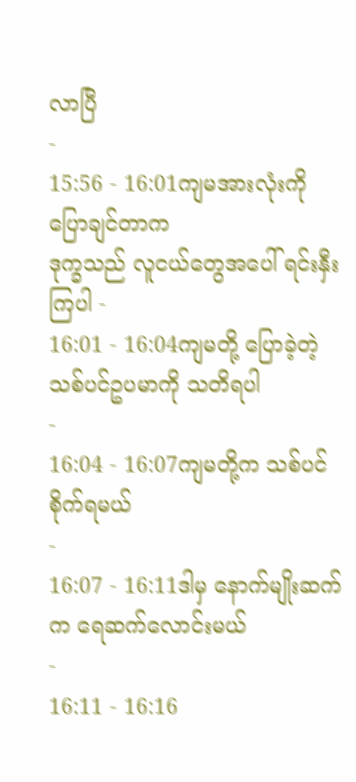လာပြီ
-
15:56 - 16:01ကျမအားလုံးကို ပြောချင်တာက
ဒုက္ခသည် လူငယ်တွေအပေါ် ရင်းနှီးကြပါ -
16:01 - 16:04ကျမတို့ ပြောခဲ့တဲ့ သစ်ပင်ဥပမာကို သတိရပါ
-
16:04 - 16:07ကျမတို့က သစ်ပင်စိုက်ရမယ်
-
16:07 - 16:11ဒါမှ နောက်မျိုးဆက်က ရေဆက်လောင်းမယ်
-
16:11 - 16:16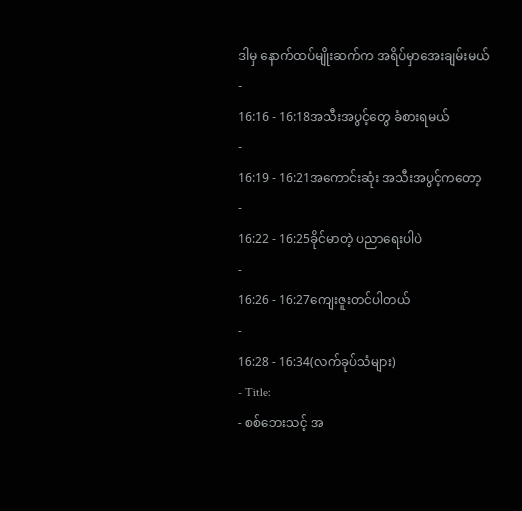ဒါမှ နောက်ထပ်မျိုးဆက်က အရိပ်မှာအေးချမ်းမယ်
-
16:16 - 16:18အသီးအပွင့်တွေ ခံစားရမယ်
-
16:19 - 16:21အကောင်းဆုံး အသီးအပွင့်ကတော့
-
16:22 - 16:25ခိုင်မာတဲ့ ပညာရေးပါပဲ
-
16:26 - 16:27ကျေးဇူးတင်ပါတယ်
-
16:28 - 16:34(လက်ခုပ်သံများ)
- Title:
- စစ်ဘေးသင့် အ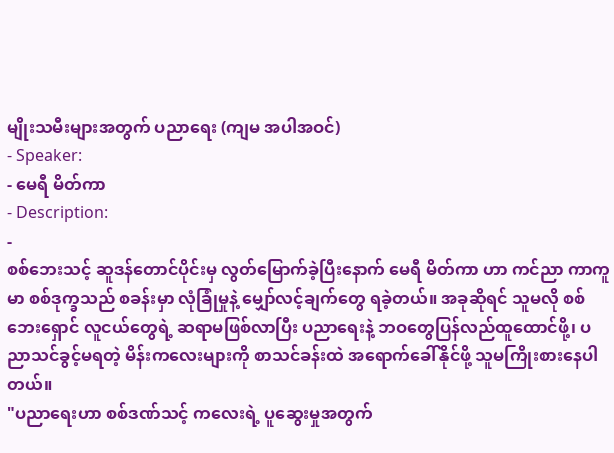မျိုးသမီးများအတွက် ပညာရေး (ကျမ အပါအဝင်)
- Speaker:
- မေရီ မိတ်ကာ
- Description:
-
စစ်ဘေးသင့် ဆူဒန်တောင်ပိုင်းမှ လွတ်မြောက်ခဲ့ပြီးနောက် မေရီ မိတ်ကာ ဟာ ကင်ညာ ကာကူမာ စစ်ဒုက္ခသည် စခန်းမှာ လုံခြုံမှုနဲ့ မျှော်လင့်ချက်တွေ ရခဲ့တယ်။ အခုဆိုရင် သူမလို စစ်ဘေးရှောင် လူငယ်တွေရဲ့ ဆရာမဖြစ်လာပြီး ပညာရေးနဲ့ ဘဝတွေပြန်လည်ထူထောင်ဖို့၊ ပညာသင်ခွင့်မရတဲ့ မိန်းကလေးများကို စာသင်ခန်းထဲ အရောက်ခေါ်နိုင်ဖို့ သူမကြိုးစားနေပါတယ်။
"ပညာရေးဟာ စစ်ဒဏ်သင့် ကလေးရဲ့ ပူဆွေးမှုအတွက်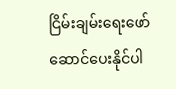ငြိမ်းချမ်းရေးဖော်ဆောင်ပေးနိုင်ပါ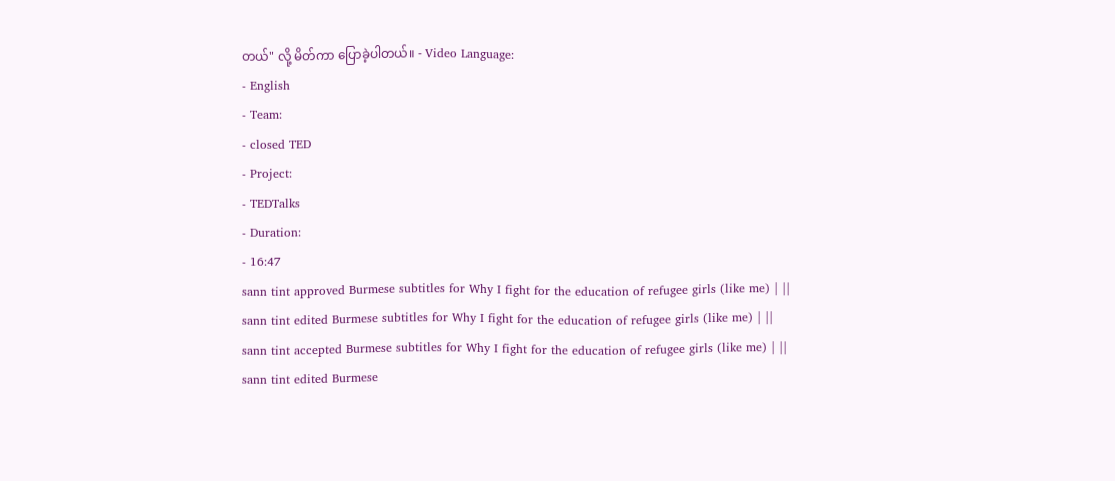တယ်" လို့ မိတ်ကာ ပြောခဲ့ပါတယ်။ - Video Language:
- English
- Team:
- closed TED
- Project:
- TEDTalks
- Duration:
- 16:47
sann tint approved Burmese subtitles for Why I fight for the education of refugee girls (like me) | ||
sann tint edited Burmese subtitles for Why I fight for the education of refugee girls (like me) | ||
sann tint accepted Burmese subtitles for Why I fight for the education of refugee girls (like me) | ||
sann tint edited Burmese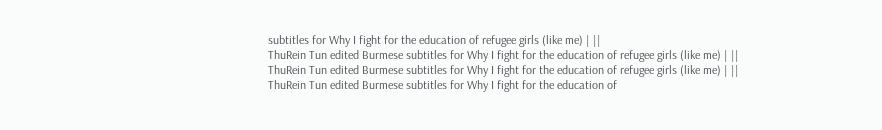subtitles for Why I fight for the education of refugee girls (like me) | ||
ThuRein Tun edited Burmese subtitles for Why I fight for the education of refugee girls (like me) | ||
ThuRein Tun edited Burmese subtitles for Why I fight for the education of refugee girls (like me) | ||
ThuRein Tun edited Burmese subtitles for Why I fight for the education of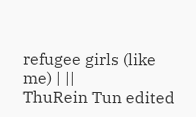refugee girls (like me) | ||
ThuRein Tun edited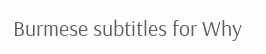Burmese subtitles for Why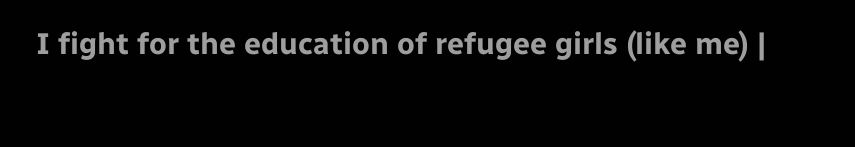I fight for the education of refugee girls (like me) |